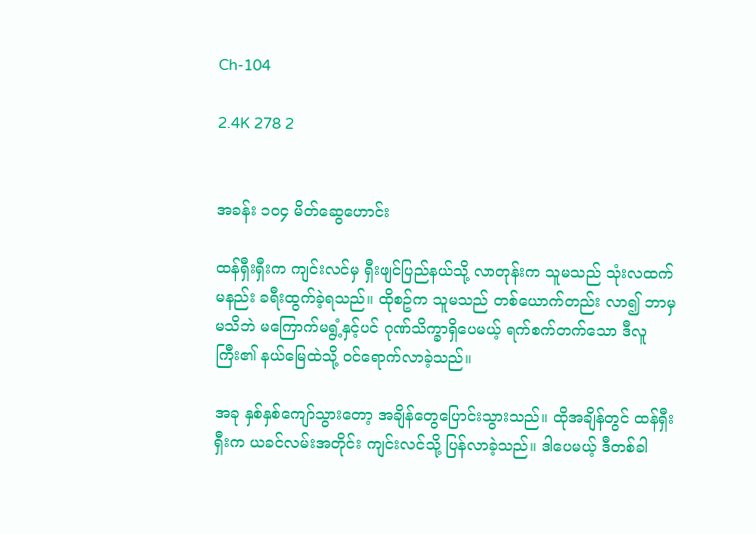Ch-104

2.4K 278 2


အခန်း ၁၀၄ မိတ်ဆွေဟောင်း

ထန်ရှီးရှီးက ကျင်းလင်မှ ရှီးဖျင်ပြည်နယ်သို့ လာတုန်းက သူမသည် သုံးလထက်မနည်း ခရီးထွက်ခဲ့ရသည်။ ထိုစဥ်က သူမသည် တစ်ယောက်တည်း လာ၍ ဘာမှ မသိဘဲ မကြောက်မရွံ့နှင့်ပင် ဂုဏ်သိက္ခာရှိပေမယ့် ရက်စက်တက်သော ဒီလူကြီး၏ နယ်မြေထဲသို့ ဝင်ရောက်လာခဲ့သည်။

အခု နှစ်နှစ်ကျော်သွားတော့ အချိန်တွေပြောင်းသွားသည်။ ထိုအချိန်တွင် ထန်ရှီးရှီးက ယခင်လမ်းအတိုင်း ကျင်းလင်သို့ ပြန်လာခဲ့သည်။ ဒါပေမယ့် ဒီတစ်ခါ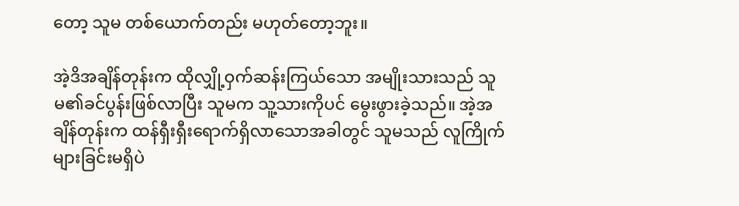တော့ သူမ တစ်ယောက်တည်း မဟုတ်တော့ဘူး။

အဲ့ဒိအချိန်တုန်းက ထိုလျှို့ဝှက်ဆန်းကြယ်သော အမျိုးသားသည် သူမ၏ခင်ပွန်းဖြစ်လာပြီး သူမက သူ့သားကိုပင် မွေးဖွားခဲ့သည်။ အဲ့အချိန်တုန်းက ထန်ရှီးရှီးရောက်ရှိလာသောအခါတွင် သူမသည် လူကြိုက်များခြင်းမရှိပဲ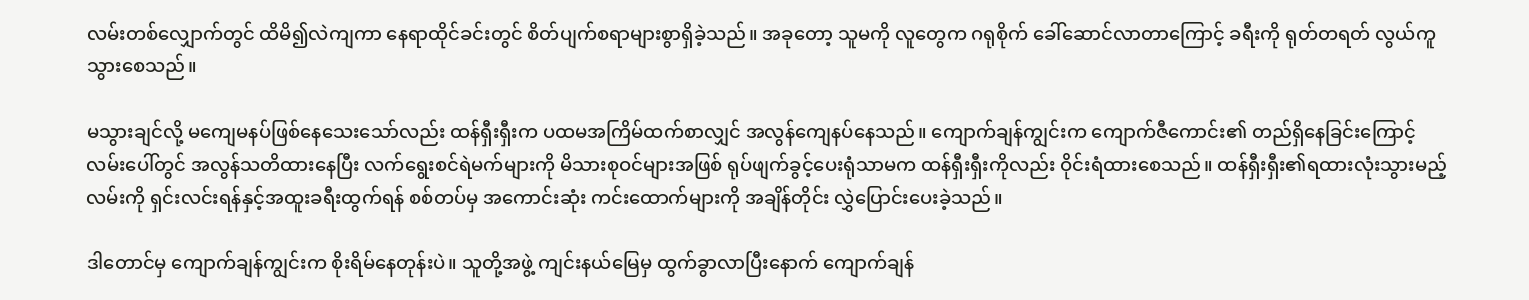လမ်းတစ်လျှောက်တွင် ထိမိ၍လဲကျကာ နေရာထိုင်ခင်းတွင် စိတ်ပျက်စရာများစွာရှိခဲ့သည်။ အခုတော့ သူမကို လူတွေက ဂရုစိုက် ခေါ်ဆောင်လာတာကြောင့် ခရီးကို ရုတ်တရတ် လွယ်ကူသွားစေသည်။

မသွားချင်လို့ မကျေမနပ်ဖြစ်နေသေးသော်လည်း ထန်ရှီးရှီးက ပထမအကြိမ်ထက်စာလျှင် အလွန်ကျေနပ်နေသည်။ ကျောက်ချန်ကျွင်းက ကျောက်ဇီကောင်း၏ တည်ရှိနေခြင်းကြောင့် လမ်းပေါ်တွင် အလွန်သတိထားနေပြီး လက်ရွေးစင်ရဲမက်များကို မိသားစုဝင်များအဖြစ် ရုပ်ဖျက်ခွင့်ပေးရုံသာမက ထန်ရှီးရှီးကိုလည်း ဝိုင်းရံထားစေသည်။ ထန်ရှီးရှီး၏ရထားလုံးသွားမည့်လမ်းကို ရှင်းလင်းရန်နှင့်အထူးခရီးထွက်ရန် စစ်တပ်မှ အကောင်းဆုံး ကင်းထောက်များကို အချိန်တိုင်း လွှဲပြောင်းပေးခဲ့သည်။

ဒါတောင်မှ ကျောက်ချန်ကျွင်းက စိုးရိမ်နေတုန်းပဲ။ သူတို့အဖွဲ့ ကျင်းနယ်မြေမှ ထွက်ခွာလာပြီးနောက် ကျောက်ချန်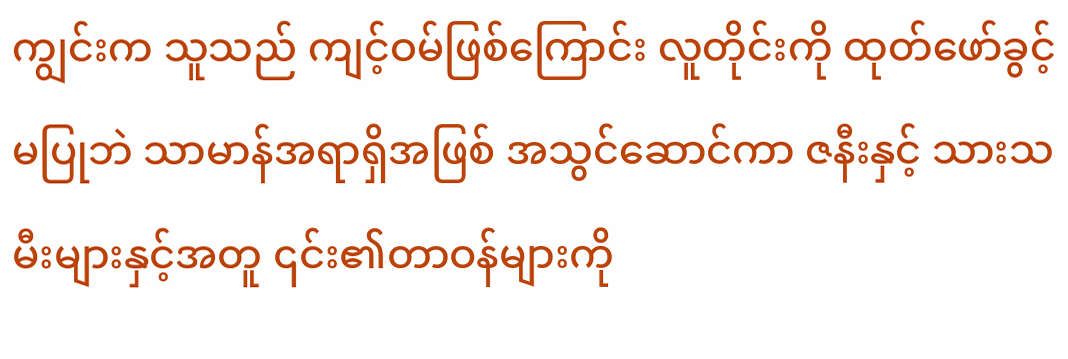ကျွင်းက သူသည် ကျင့်ဝမ်ဖြစ်ကြောင်း လူတိုင်းကို ထုတ်ဖော်ခွင့်မပြုဘဲ သာမာန်အရာရှိအဖြစ် အသွင်ဆောင်ကာ ဇနီးနှင့် သားသမီးများနှင့်အတူ ၎င်း၏တာဝန်များကို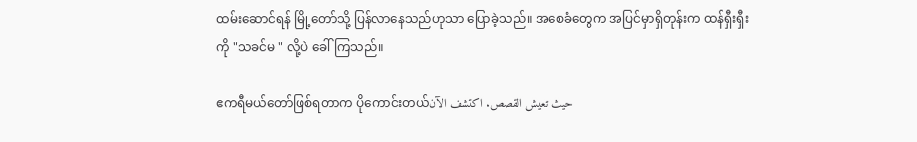ထမ်းဆောင်ရန် မြို့တော်သို့ ပြန်လာနေသည်ဟုသာ ပြောခဲ့သည်။ အစေခံတွေက အပြင်မှာရှိတုန်းက ထန်ရှီးရှီးကို "သခင်မ " လို့ပဲ ခေါ်ကြသည်။

ဧကရီမယ်တော်ဖြစ်ရတာက ပိုကောင်းတယ်حيث تعيش القصص. اكتشف الآن